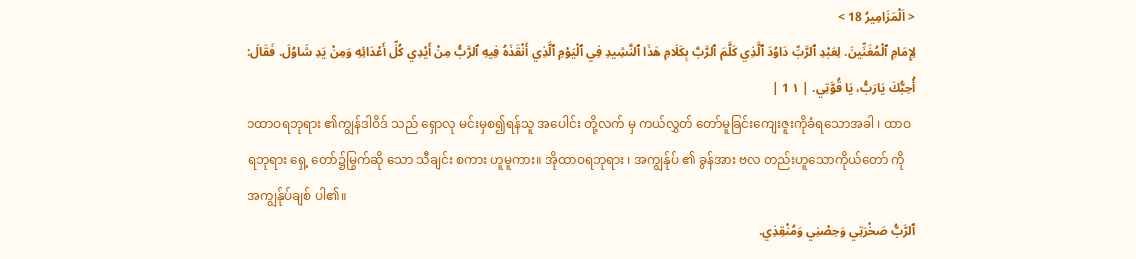< اَلْمَزَامِيرُ 18 >
لِإِمَامِ ٱلْمُغَنِّينَ. لِعَبْدِ ٱلرَّبِّ دَاوُدَ ٱلَّذِي كَلَّمَ ٱلرَّبَّ بِكَلَامِ هَذَا ٱلنَّشِيدِ فِي ٱلْيَوْمِ ٱلَّذِي أَنْقَذَهُ فِيهِ ٱلرَّبُّ مِنْ أَيْدِي كُلِّ أَعْدَائِهِ وَمِنْ يَدِ شَاوُلَ. فَقَالَ: أُحِبُّكَ يَارَبُّ، يَا قُوَّتِي. | ١ 1 |
၁ထာဝရဘုရား ၏ကျွန်ဒါဝိဒ် သည် ရှောလု မင်းမှစ၍ရန်သူ အပေါင်း တို့လက် မှ ကယ်လွှတ် တော်မူခြင်းကျေးဇူးကိုခံရသောအခါ ၊ ထာဝရဘုရား ရှေ့ တော်၌မြွက်ဆို သော သီချင်း စကား ဟူမူကား။ အိုထာဝရဘုရား ၊ အကျွန်ုပ် ၏ ခွန်အား ဗလ တည်းဟူသောကိုယ်တော် ကို အကျွန်ုပ်ချစ် ပါ၏။
ٱلرَّبُّ صَخْرَتِي وَحِصْنِي وَمُنْقِذِي.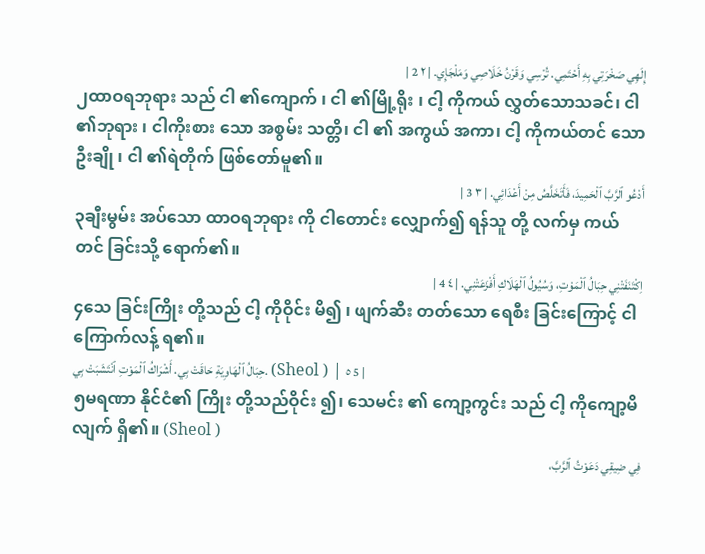إِلَهِي صَخْرَتِي بِهِ أَحْتَمِي. تُرْسِي وَقَرْنُ خَلَاصِي وَمَلْجَإِي. | ٢ 2 |
၂ထာဝရဘုရား သည် ငါ ၏ကျောက် ၊ ငါ ၏မြို့ရိုး ၊ ငါ့ ကိုကယ် လွှတ်သောသခင်၊ ငါ ၏ဘုရား ၊ ငါကိုးစား သော အစွမ်း သတ္တိ၊ ငါ ၏ အကွယ် အကာ၊ ငါ့ ကိုကယ်တင် သော ဦးချို ၊ ငါ ၏ရဲတိုက် ဖြစ်တော်မူ၏။
أَدْعُو ٱلرَّبَّ ٱلْحَمِيدَ، فَأَتَخَلَّصُ مِنْ أَعْدَائِي. | ٣ 3 |
၃ချီးမွမ်း အပ်သော ထာဝရဘုရား ကို ငါတောင်း လျှောက်၍ ရန်သူ တို့ လက်မှ ကယ်တင် ခြင်းသို့ ရောက်၏။
اِكْتَنَفَتْنِي حِبَالُ ٱلْمَوْتِ، وَسُيُولُ ٱلْهَلَاكِ أَفْزَعَتْنِي. | ٤ 4 |
၄သေ ခြင်းကြိုး တို့သည် ငါ့ ကိုဝိုင်း မိ၍ ၊ ဖျက်ဆီး တတ်သော ရေစီး ခြင်းကြောင့် ငါ ကြောက်လန့် ရ၏။
حِبَالُ ٱلْهَاوِيَةِ حَاقَتْ بِي. أَشْرَاكُ ٱلْمَوْتِ ٱنْتَشَبَتْ بِي. (Sheol ) | ٥ 5 |
၅မရဏာ နိုင်ငံ၏ ကြိုး တို့သည်ဝိုင်း ၍၊ သေမင်း ၏ ကျော့ကွင်း သည် ငါ့ ကိုကျော့မိ လျက် ရှိ၏။ (Sheol )
فِي ضِيقِي دَعَوْتُ ٱلرَّبَّ،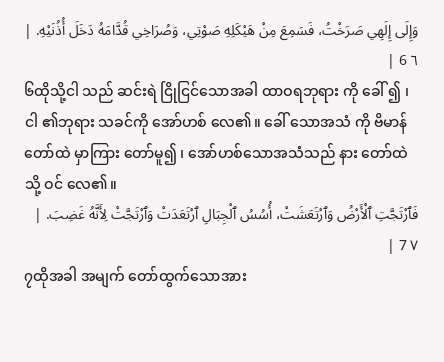وَإِلَى إِلَهِي صَرَخْتُ، فَسَمِعَ مِنْ هَيْكَلِهِ صَوْتِي، وَصُرَاخِي قُدَّامَهُ دَخَلَ أُذُنَيْهِ. | ٦ 6 |
၆ထိုသို့ငါ သည် ဆင်းရဲ ငြိုငြင်သောအခါ ထာဝရဘုရား ကို ခေါ် ၍ ၊ ငါ ၏ဘုရား သခင်ကို အော်ဟစ် လေ၏။ ခေါ် သောအသံ ကို ဗိမာန် တော်ထဲ မှာကြား တော်မူ၍ ၊ အော်ဟစ်သောအသံသည် နား တော်ထဲ သို့ ဝင် လေ၏။
فَٱرْتَجَّتِ ٱلْأَرْضُ وَٱرْتَعَشَتْ، أُسُسُ ٱلْجِبَالِ ٱرْتَعَدَتْ وَٱرْتَجَّتْ لِأَنَّهُ غَضِبَ. | ٧ 7 |
၇ထိုအခါ အမျက် တော်ထွက်သောအား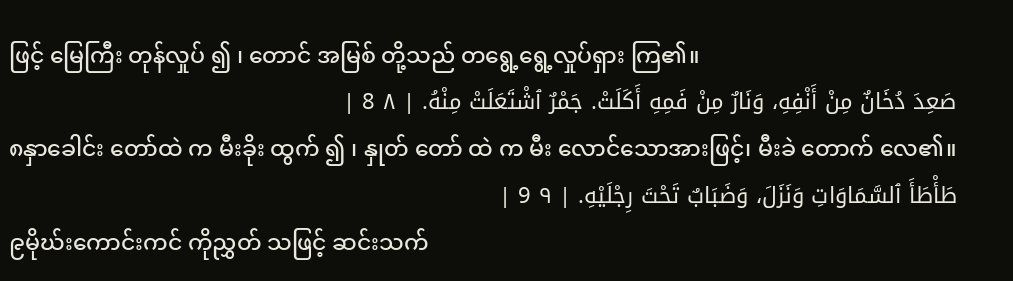ဖြင့် မြေကြီး တုန်လှုပ် ၍ ၊ တောင် အမြစ် တို့သည် တရွေ့ရွေ့လှုပ်ရှား ကြ၏။
صَعِدَ دُخَانٌ مِنْ أَنْفِهِ، وَنَارٌ مِنْ فَمِهِ أَكَلَتْ. جَمْرٌ ٱشْتَعَلَتْ مِنْهُ. | ٨ 8 |
၈နှာခေါင်း တော်ထဲ က မီးခိုး ထွက် ၍ ၊ နှုတ် တော် ထဲ က မီး လောင်သောအားဖြင့်၊ မီးခဲ တောက် လေ၏။
طَأْطَأَ ٱلسَّمَاوَاتِ وَنَزَلَ، وَضَبَابٌ تَحْتَ رِجْلَيْهِ. | ٩ 9 |
၉မိုဃ်းကောင်းကင် ကိုညွှတ် သဖြင့် ဆင်းသက်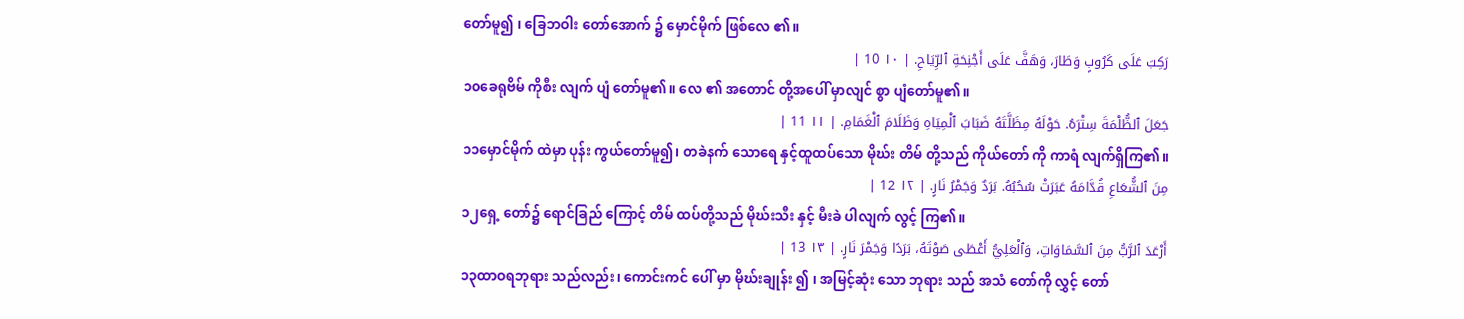တော်မူ၍ ၊ ခြေဘဝါး တော်အောက် ၌ မှောင်မိုက် ဖြစ်လေ ၏။
رَكِبَ عَلَى كَرُوبٍ وَطَارَ، وَهَفَّ عَلَى أَجْنِحَةِ ٱلرِّيَاحِ. | ١٠ 10 |
၁၀ခေရုဗိမ် ကိုစီး လျက် ပျံ တော်မူ၏။ လေ ၏ အတောင် တို့အပေါ် မှာလျင် စွာ ပျံတော်မူ၏။
جَعَلَ ٱلظُّلْمَةَ سِتْرَهُ. حَوْلَهُ مِظَلَّتَهُ ضَبَابَ ٱلْمِيَاهِ وَظَلَامَ ٱلْغَمَامِ. | ١١ 11 |
၁၁မှောင်မိုက် ထဲမှာ ပုန်း ကွယ်တော်မူ၍၊ တခဲနက် သောရေ နှင့်ထူထပ်သော မိုဃ်း တိမ် တို့သည် ကိုယ်တော် ကို ကာရံ လျက်ရှိကြ၏။
مِنَ ٱلشُّعَاعِ قُدَّامَهُ عَبَرَتْ سُحُبُهُ. بَرَدٌ وَجَمْرُ نَارٍ. | ١٢ 12 |
၁၂ရှေ့ တော်၌ ရောင်ခြည် ကြောင့် တိမ် ထပ်တို့သည် မိုဃ်းသီး နှင့် မီးခဲ ပါလျက် လွင့် ကြ၏။
أَرْعَدَ ٱلرَّبُّ مِنَ ٱلسَّمَاوَاتِ، وَٱلْعَلِيُّ أَعْطَى صَوْتَهُ، بَرَدًا وَجَمْرَ نَارٍ. | ١٣ 13 |
၁၃ထာဝရဘုရား သည်လည်း၊ ကောင်းကင် ပေါ် မှာ မိုဃ်းချုန်း ၍ ၊ အမြင့်ဆုံး သော ဘုရား သည် အသံ တော်ကို လွှင့် တော်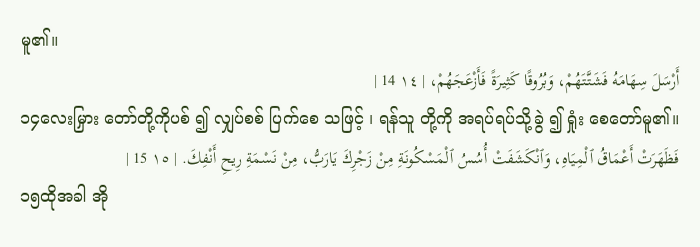မူ၏။
أَرْسَلَ سِهَامَهُ فَشَتَّتَهُمْ، وَبُرُوقًا كَثِيرَةً فَأَزْعَجَهُمْ، | ١٤ 14 |
၁၄လေးမြှား တော်တို့ကိုပစ် ၍ လျှပ်စစ် ပြက်စေ သဖြင့် ၊ ရန်သူ တို့ကို အရပ်ရပ်သို့ခွဲ ၍ ရှုံး စေတော်မူ၏။
فَظَهَرَتْ أَعْمَاقُ ٱلْمِيَاهِ، وَٱنْكَشَفَتْ أُسُسُ ٱلْمَسْكُونَةِ مِنْ زَجْرِكَ يَارَبُّ، مِنْ نَسْمَةِ رِيحِ أَنْفِكَ. | ١٥ 15 |
၁၅ထိုအခါ အို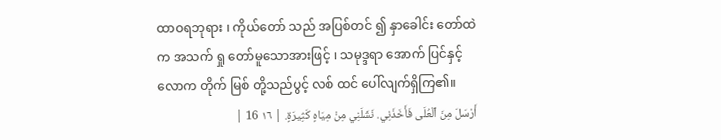ထာဝရဘုရား ၊ ကိုယ်တော် သည် အပြစ်တင် ၍ နှာခေါင်း တော်ထဲက အသက် ရှု တော်မူသောအားဖြင့် ၊ သမုဒ္ဒရာ အောက် ပြင်နှင့် လောက တိုက် မြစ် တို့သည်ပွင့် လစ် ထင် ပေါ်လျက်ရှိကြ၏။
أَرْسَلَ مِنَ ٱلْعُلَى فَأَخَذَنِي. نَشَلَنِي مِنْ مِيَاهٍ كَثِيرَةٍ. | ١٦ 16 |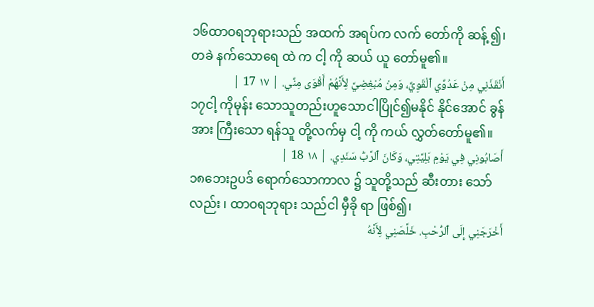၁၆ထာဝရဘုရားသည် အထက် အရပ်က လက် တော်ကို ဆန့် ၍၊ တခဲ နက်သောရေ ထဲ က ငါ့ ကို ဆယ် ယူ တော်မူ၏။
أَنْقَذَنِي مِنْ عَدُوِّي ٱلْقَوِيِّ، وَمِنْ مُبْغِضِيَّ لِأَنَّهُمْ أَقْوَى مِنِّي. | ١٧ 17 |
၁၇ငါ့ ကိုမုန်း သောသူတည်းဟူသောငါပြိုင်၍မနိုင် နိုင်အောင် ခွန်အား ကြီးသော ရန်သူ တို့လက်မှ ငါ့ ကို ကယ် လွှတ်တော်မူ၏။
أَصَابُونِي فِي يَوْمِ بَلِيَّتِي، وَكَانَ ٱلرَّبُّ سَنَدِي. | ١٨ 18 |
၁၈ဘေးဥပဒ် ရောက်သောကာလ ၌ သူတို့သည် ဆီးတား သော်လည်း ၊ ထာဝရဘုရား သည်ငါ မှီခို ရာ ဖြစ်၍၊
أَخْرَجَنِي إِلَى ٱلرُّحْبِ. خَلَّصَنِي لِأَنَّهُ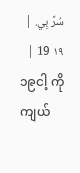سُرَّ بِي. | ١٩ 19 |
၁၉ငါ့ ကိုကျယ်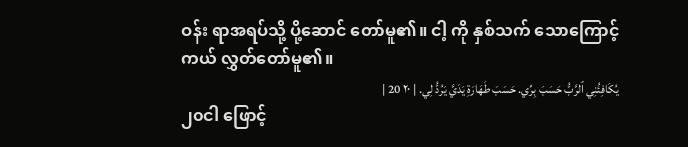ဝန်း ရာအရပ်သို့ ပို့ဆောင် တော်မူ၏။ ငါ့ ကို နှစ်သက် သောကြောင့် ကယ် လွှတ်တော်မူ၏။
يُكَافِئُنِي ٱلرَّبُّ حَسَبَ بِرِّي. حَسَبَ طَهَارَةِ يَدَيَّ يَرُدُّ لِي. | ٢٠ 20 |
၂၀ငါ ဖြောင့်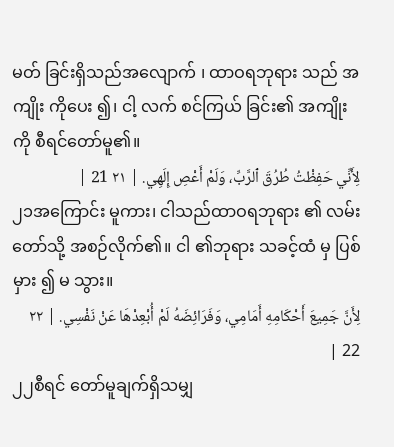မတ် ခြင်းရှိသည်အလျောက် ၊ ထာဝရဘုရား သည် အကျိုး ကိုပေး ၍၊ ငါ့ လက် စင်ကြယ် ခြင်း၏ အကျိုး ကို စီရင်တော်မူ၏။
لِأَنِّي حَفِظْتُ طُرُقَ ٱلرَّبِّ، وَلَمْ أَعْصِ إِلَهِي. | ٢١ 21 |
၂၁အကြောင်း မူကား၊ ငါသည်ထာဝရဘုရား ၏ လမ်း တော်သို့ အစဉ်လိုက်၏။ ငါ ၏ဘုရား သခင့်ထံ မှ ပြစ်မှား ၍ မ သွား။
لِأَنَّ جَمِيعَ أَحْكَامِهِ أَمَامِي، وَفَرَائِضَهُ لَمْ أُبْعِدْهَا عَنْ نَفْسِي. | ٢٢ 22 |
၂၂စီရင် တော်မူချက်ရှိသမျှ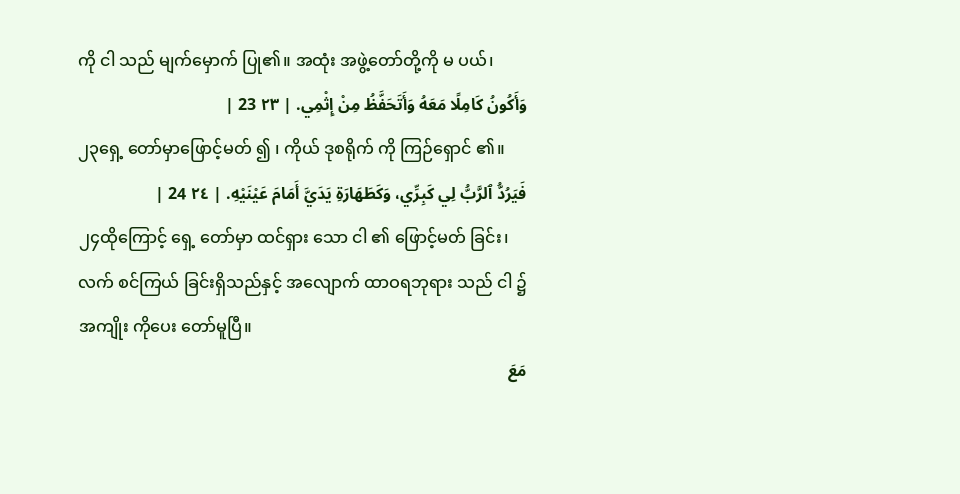ကို ငါ သည် မျက်မှောက် ပြု၏။ အထုံး အဖွဲ့တော်တို့ကို မ ပယ်၊
وَأَكُونُ كَامِلًا مَعَهُ وَأَتَحَفَّظُ مِنْ إِثْمِي. | ٢٣ 23 |
၂၃ရှေ့ တော်မှာဖြောင့်မတ် ၍ ၊ ကိုယ် ဒုစရိုက် ကို ကြဉ်ရှောင် ၏။
فَيَرُدُّ ٱلرَّبُّ لِي كَبِرِّي، وَكَطَهَارَةِ يَدَيَّ أَمَامَ عَيْنَيْهِ. | ٢٤ 24 |
၂၄ထိုကြောင့် ရှေ့ တော်မှာ ထင်ရှား သော ငါ ၏ ဖြောင့်မတ် ခြင်း၊ လက် စင်ကြယ် ခြင်းရှိသည်နှင့် အလျောက် ထာဝရဘုရား သည် ငါ ၌ အကျိုး ကိုပေး တော်မူပြီ။
مَعَ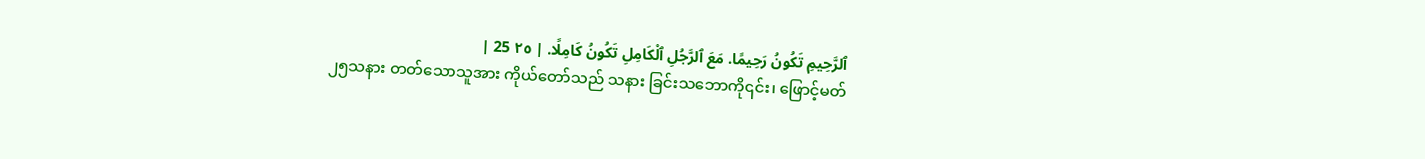ٱلرَّحِيمِ تَكُونُ رَحِيمًا. مَعَ ٱلرَّجُلِ ٱلْكَامِلِ تَكُونُ كَامِلًا. | ٢٥ 25 |
၂၅သနား တတ်သောသူအား ကိုယ်တော်သည် သနား ခြင်းသဘောကို၎င်း၊ ဖြောင့်မတ်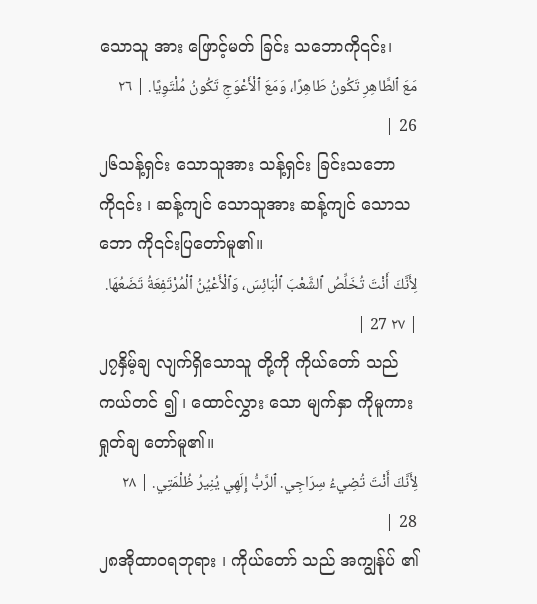သောသူ အား ဖြောင့်မတ် ခြင်း သဘောကို၎င်း၊
مَعَ ٱلطَّاهِرِ تَكُونُ طَاهِرًا، وَمَعَ ٱلْأَعْوَجِ تَكُونُ مُلْتَوِيًا. | ٢٦ 26 |
၂၆သန့်ရှင်း သောသူအား သန့်ရှင်း ခြင်းသဘောကို၎င်း ၊ ဆန့်ကျင် သောသူအား ဆန့်ကျင် သောသဘော ကို၎င်းပြတော်မူ၏။
لِأَنَّكَ أَنْتَ تُخَلِّصُ ٱلشَّعْبَ ٱلْبَائِسَ، وَٱلْأَعْيُنُ ٱلْمُرْتَفِعَةُ تَضَعُهَا. | ٢٧ 27 |
၂၇နှိမ့်ချ လျက်ရှိသောသူ တို့ကို ကိုယ်တော် သည် ကယ်တင် ၍ ၊ ထောင်လွှား သော မျက်နှာ ကိုမူကား ရှုတ်ချ တော်မူ၏။
لِأَنَّكَ أَنْتَ تُضِيءُ سِرَاجِي. ٱلرَّبُّ إِلَهِي يُنِيرُ ظُلْمَتِي. | ٢٨ 28 |
၂၈အိုထာဝရဘုရား ၊ ကိုယ်တော် သည် အကျွန်ုပ် ၏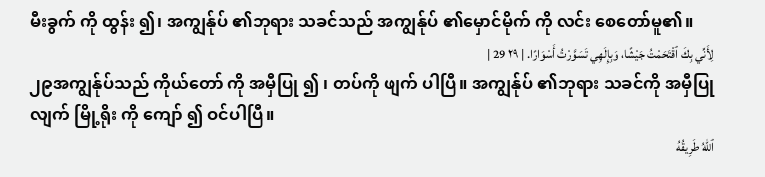မီးခွက် ကို ထွန်း ၍၊ အကျွန်ုပ် ၏ဘုရား သခင်သည် အကျွန်ုပ် ၏မှောင်မိုက် ကို လင်း စေတော်မူ၏။
لِأَنِّي بِكَ ٱقْتَحَمْتُ جَيْشًا، وَبِإِلَهِي تَسَوَّرْتُ أَسْوَارًا. | ٢٩ 29 |
၂၉အကျွန်ုပ်သည် ကိုယ်တော် ကို အမှီပြု ၍ ၊ တပ်ကို ဖျက် ပါပြီ။ အကျွန်ုပ် ၏ဘုရား သခင်ကို အမှီပြု လျက် မြို့ရိုး ကို ကျော် ၍ ဝင်ပါပြီ။
ٱللهُ طَرِيقُهُ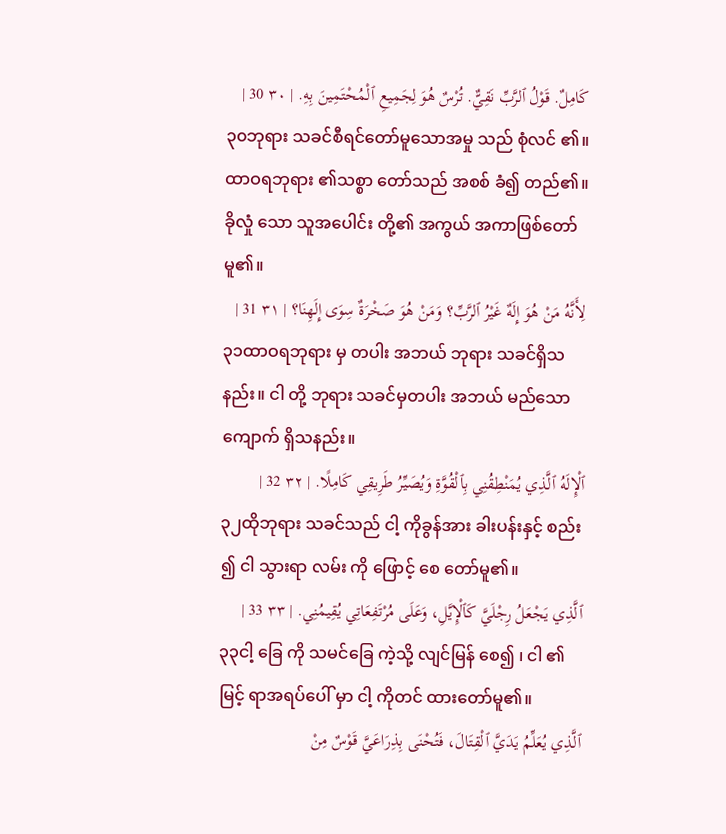كَامِلٌ. قَوْلُ ٱلرَّبِّ نَقِيٌّ. تُرْسٌ هُوَ لِجَمِيعِ ٱلْمُحْتَمِينَ بِهِ. | ٣٠ 30 |
၃၀ဘုရား သခင်စီရင်တော်မူသောအမှု သည် စုံလင် ၏။ ထာဝရဘုရား ၏သစ္စာ တော်သည် အစစ် ခံ၍ တည်၏။ ခိုလှုံ သော သူအပေါင်း တို့၏ အကွယ် အကာဖြစ်တော်မူ၏။
لِأَنَّهُ مَنْ هُوَ إِلَهٌ غَيْرُ ٱلرَّبِّ؟ وَمَنْ هُوَ صَخْرَةٌ سِوَى إِلَهِنَا؟ | ٣١ 31 |
၃၁ထာဝရဘုရား မှ တပါး အဘယ် ဘုရား သခင်ရှိသနည်း။ ငါ တို့ ဘုရား သခင်မှတပါး အဘယ် မည်သော ကျောက် ရှိသနည်း။
ٱلْإِلَهُ ٱلَّذِي يُمَنْطِقُنِي بِٱلْقُوَّةِ وَيُصَيِّرُ طَرِيقِي كَامِلًا. | ٣٢ 32 |
၃၂ထိုဘုရား သခင်သည် ငါ့ ကိုခွန်အား ခါးပန်းနှင့် စည်း ၍ ငါ သွားရာ လမ်း ကို ဖြောင့် စေ တော်မူ၏။
ٱلَّذِي يَجْعَلُ رِجْلَيَّ كَٱلْإِيَّلِ، وَعَلَى مُرْتَفِعَاتِي يُقِيمُنِي. | ٣٣ 33 |
၃၃ငါ့ ခြေ ကို သမင်ခြေ ကဲ့သို့ လျင်မြန် စေ၍ ၊ ငါ ၏ မြင့် ရာအရပ်ပေါ် မှာ ငါ့ ကိုတင် ထားတော်မူ၏။
ٱلَّذِي يُعَلِّمُ يَدَيَّ ٱلْقِتَالَ، فَتُحْنَى بِذِرَاعَيَّ قَوْسٌ مِنْ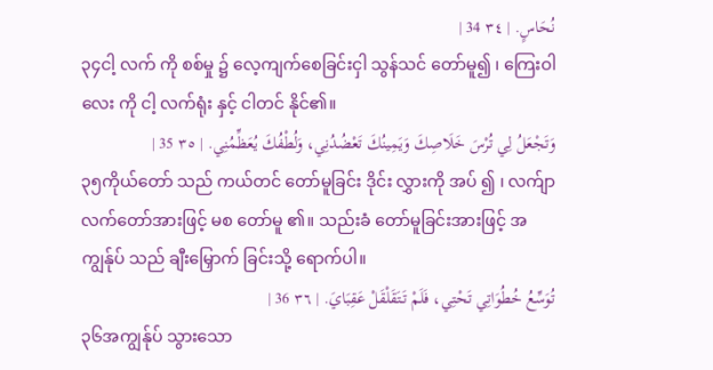نُحَاسٍ. | ٣٤ 34 |
၃၄ငါ့ လက် ကို စစ်မှု ၌ လေ့ကျက်စေခြင်းငှါ သွန်သင် တော်မူ၍ ၊ ကြေးဝါ လေး ကို ငါ့ လက်ရုံး နှင့် ငါတင် နိုင်၏။
وَتَجْعَلُ لِي تُرْسَ خَلَاصِكَ وَيَمِينُكَ تَعْضُدُنِي، وَلُطْفُكَ يُعَظِّمُنِي. | ٣٥ 35 |
၃၅ကိုယ်တော် သည် ကယ်တင် တော်မူခြင်း ဒိုင်း လွှားကို အပ် ၍ ၊ လက်ျာ လက်တော်အားဖြင့် မစ တော်မူ ၏။ သည်းခံ တော်မူခြင်းအားဖြင့် အကျွန်ုပ် သည် ချီးမြှောက် ခြင်းသို့ ရောက်ပါ။
تُوَسِّعُ خُطُوَاتِي تَحْتِي، فَلَمْ تَتَقَلْقَلْ عَقِبَايَ. | ٣٦ 36 |
၃၆အကျွန်ုပ် သွားသော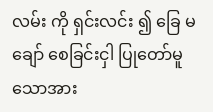လမ်း ကို ရှင်းလင်း ၍ ခြေ မ ချော် စေခြင်းငှါ ပြုတော်မူသောအား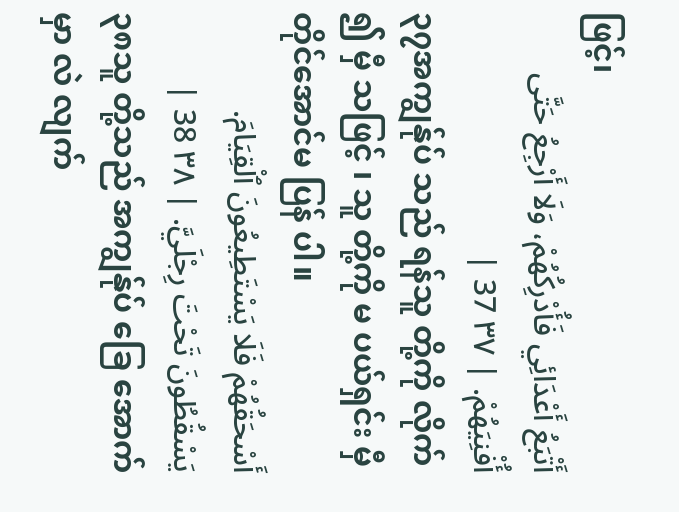ဖြင့်၊
أَتْبَعُ أَعْدَائِي فَأُدْرِكُهُمْ، وَلَا أَرْجِعُ حَتَّى أُفْنِيَهُمْ. | ٣٧ 37 |
၃၇အကျွန်ုပ် သည် ရန်သူ တို့ကို လိုက် ၍ မှီ သဖြင့် ၊ သူ တို့ကို မ ပယ်ရှင်း မှီတိုင်အောင်မ ပြန် ပါ။
أَسْحَقُهُمْ فَلَا يَسْتَطِيعُونَ ٱلْقِيَامَ. يَسْقُطُونَ تَحْتَ رِجْلَيَّ. | ٣٨ 38 |
၃၈သူ တို့သည် အကျွန်ုပ် ခြေ အောက် မှာ လဲ လျက်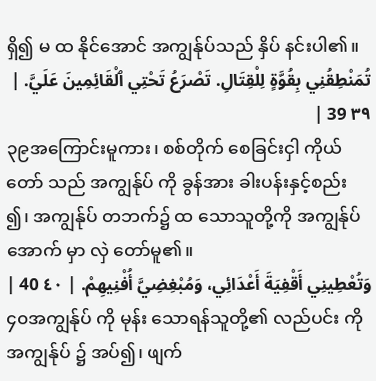ရှိ၍ မ ထ နိုင်အောင် အကျွန်ုပ်သည် နှိပ် နင်းပါ၏။
تُمَنْطِقُنِي بِقُوَّةٍ لِلْقِتَالِ. تَصْرَعُ تَحْتِي ٱلْقَائِمِينَ عَلَيَّ. | ٣٩ 39 |
၃၉အကြောင်းမူကား၊ စစ်တိုက် စေခြင်းငှါ ကိုယ်တော် သည် အကျွန်ုပ် ကို ခွန်အား ခါးပန်းနှင့်စည်း ၍၊ အကျွန်ုပ် တဘက်၌ ထ သောသူတို့ကို အကျွန်ုပ် အောက် မှာ လှဲ တော်မူ၏။
وَتُعْطِينِي أَقْفِيَةَ أَعْدَائِي، وَمُبْغِضِيَّ أُفْنِيهِمْ. | ٤٠ 40 |
၄၀အကျွန်ုပ် ကို မုန်း သောရန်သူတို့၏ လည်ပင်း ကို အကျွန်ုပ် ၌ အပ်၍၊ ဖျက်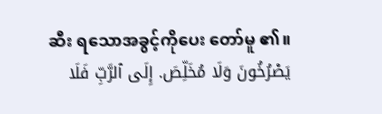ဆီး ရသောအခွင့်ကိုပေး တော်မူ ၏။
يَصْرُخُونَ وَلَا مُخَلِّصَ. إِلَى ٱلرَّبِّ فَلَا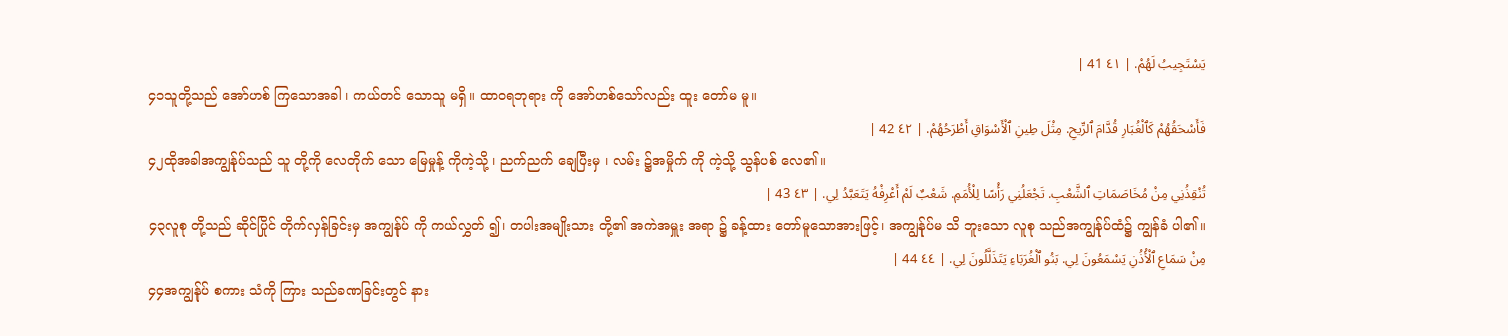يَسْتَجِيبُ لَهُمْ. | ٤١ 41 |
၄၁သူတို့သည် အော်ဟစ် ကြသောအခါ ၊ ကယ်တင် သောသူ မရှိ။ ထာဝရဘုရား ကို အော်ဟစ်သော်လည်း ထူး တော်မ မူ။
فَأَسْحَقُهُمْ كَٱلْغُبَارِ قُدَّامَ ٱلرِّيحِ. مِثْلَ طِينِ ٱلْأَسْوَاقِ أَطْرَحُهُمْ. | ٤٢ 42 |
၄၂ထိုအခါအကျွန်ုပ်သည် သူ တို့ကို လေတိုက် သော မြေမှုန့် ကိုကဲ့သို့ ၊ ညက်ညက် ချေပြီးမှ ၊ လမ်း ၌အမှိုက် ကို ကဲ့သို့ သွန်ပစ် လေ၏။
تُنْقِذُنِي مِنْ مُخَاصَمَاتِ ٱلشَّعْبِ. تَجْعَلُنِي رَأْسًا لِلْأُمَمِ. شَعْبٌ لَمْ أَعْرِفْهُ يَتَعَبَّدُ لِي. | ٤٣ 43 |
၄၃လူစု တို့သည် ဆိုင်ပြိုင် တိုက်လှန်ခြင်းမှ အကျွန်ုပ် ကို ကယ်လွှတ် ၍၊ တပါးအမျိုးသား တို့၏ အကဲအမှူး အရာ ၌ ခန့်ထား တော်မူသောအားဖြင့်၊ အကျွန်ုပ်မ သိ ဘူးသော လူစု သည်အကျွန်ုပ်ထံ၌ ကျွန်ခံ ပါ၏။
مِنْ سَمَاعِ ٱلْأُذُنِ يَسْمَعُونَ لِي. بَنُو ٱلْغُرَبَاءِ يَتَذَلَّلُونَ لِي. | ٤٤ 44 |
၄၄အကျွန်ုပ် စကား သံကို ကြား သည်ခဏခြင်းတွင် နား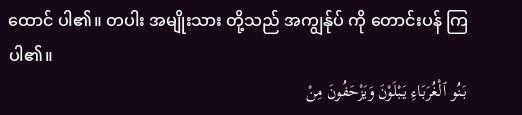ထောင် ပါ၏။ တပါး အမျိုးသား တို့သည် အကျွန်ုပ် ကို တောင်းပန် ကြပါ၏။
بَنُو ٱلْغُرَبَاءِ يَبْلَوْنَ وَيَزْحَفُونَ مِنْ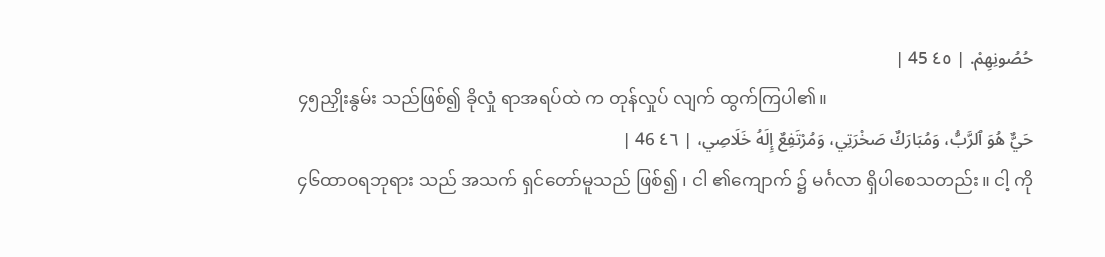حُصُونِهِمْ. | ٤٥ 45 |
၄၅ညှိုးနွမ်း သည်ဖြစ်၍ ခိုလှုံ ရာအရပ်ထဲ က တုန်လှုပ် လျက် ထွက်ကြပါ၏။
حَيٌّ هُوَ ٱلرَّبُّ، وَمُبَارَكٌ صَخْرَتِي، وَمُرْتَفِعٌ إِلَهُ خَلَاصِي، | ٤٦ 46 |
၄၆ထာဝရဘုရား သည် အသက် ရှင်တော်မူသည် ဖြစ်၍ ၊ ငါ ၏ကျောက် ၌ မင်္ဂလာ ရှိပါစေသတည်း။ ငါ့ ကို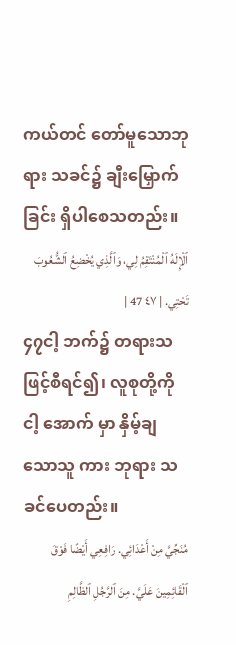ကယ်တင် တော်မူသောဘုရား သခင်၌ ချီးမြှောက် ခြင်း ရှိပါစေသတည်း။
ٱلْإِلَهُ ٱلْمُنْتَقِمُ لِي، وَٱلَّذِي يُخْضِعُ ٱلشُّعُوبَ تَحْتِي. | ٤٧ 47 |
၄၇ငါ့ ဘက်၌ တရားသဖြင့်စီရင်၍၊ လူစုတို့ကို ငါ့ အောက် မှာ နှိမ့်ချ သောသူ ကား ဘုရား သခင်ပေတည်း။
مُنَجِّيَّ مِنْ أَعْدَائِي. رَافِعِي أَيْضًا فَوْقَ ٱلْقَائِمِينَ عَلَيَّ. مِنَ ٱلرَّجُلِ ٱلظَّالِمِ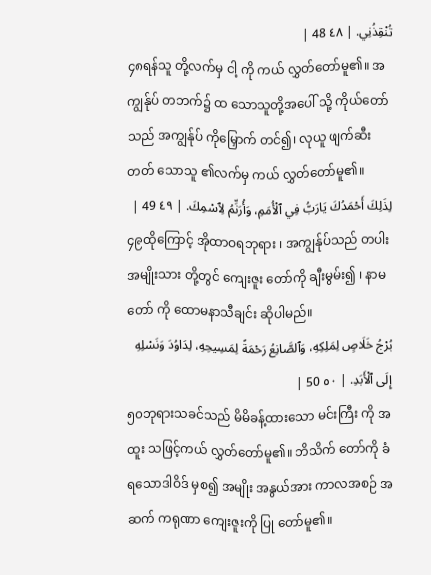تُنْقِذُنِي. | ٤٨ 48 |
၄၈ရန်သူ တို့လက်မှ ငါ့ ကို ကယ် လွှတ်တော်မူ၏။ အကျွန်ုပ် တဘက်၌ ထ သောသူတို့အပေါ် သို့ ကိုယ်တော်သည် အကျွန်ုပ် ကိုမြှောက် တင်၍၊ လုယူ ဖျက်ဆီးတတ် သောသူ ၏လက်မှ ကယ် လွှတ်တော်မူ၏။
لِذَلِكَ أَحْمَدُكَ يَارَبُّ فِي ٱلْأُمَمِ، وَأُرَنِّمُ لِٱسْمِكَ. | ٤٩ 49 |
၄၉ထိုကြောင့် အိုထာဝရဘုရား ၊ အကျွန်ုပ်သည် တပါးအမျိုးသား တို့တွင် ကျေးဇူး တော်ကို ချီးမွမ်း၍ ၊ နာမတော် ကို ထောမနာသီချင်း ဆိုပါမည်။
بُرْجُ خَلَاصٍ لِمَلِكِهِ، وَٱلصَّانِعُ رَحْمَةً لِمَسِيحِهِ، لِدَاوُدَ وَنَسْلِهِ إِلَى ٱلْأَبَدِ. | ٥٠ 50 |
၅၀ဘုရားသခင်သည် မိမိခန့်ထားသော မင်းကြီး ကို အထူး သဖြင့်ကယ် လွှတ်တော်မူ၏။ ဘိသိက် တော်ကို ခံရသောဒါဝိဒ် မှစ၍ အမျိုး အနွယ်အား ကာလအစဉ် အဆက် ကရုဏာ ကျေးဇူးကို ပြု တော်မူ၏။